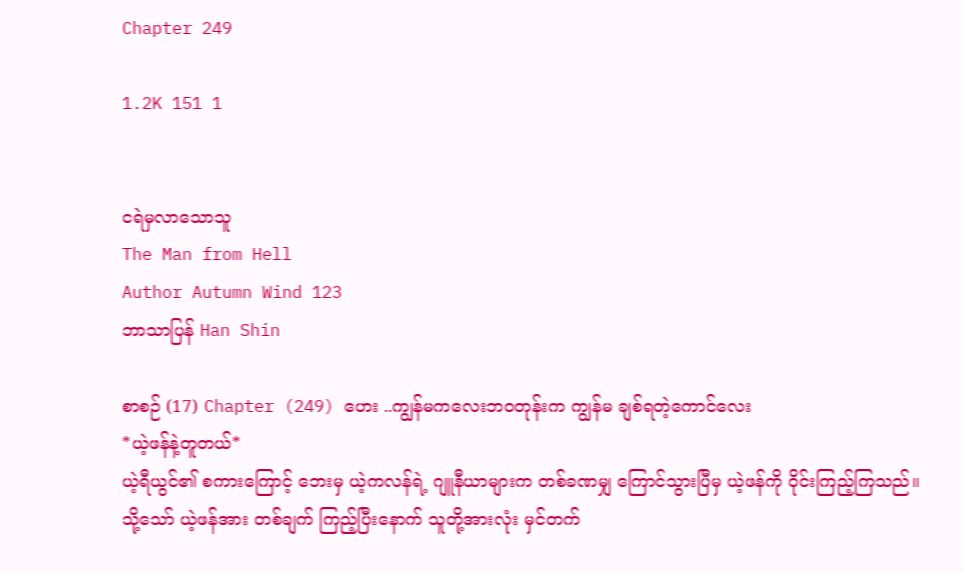Chapter 249

1.2K 151 1


ငရဲမှလာသောသူ
The Man from Hell
Author Autumn Wind 123
ဘာသာပြန် Han Shin

စာစဉ် (17) Chapter (249) ဟေး ..ကျွန်မကလေးဘဝတုန်းက ကျွန်မ ချစ်ရတဲ့ကောင်လေး
*ယဲ့ဖန်နဲ့တူတယ်*
ယဲ့ရီယွင်၏ စကားကြောင့် ဘေးမှ ယဲ့ကလန်ရဲ့ ဂျူနီယာများက တစ်ခဏမျှ ကြောင်သွားပြီမှ ယဲ့ဖန်ကို ဝိုင်းကြည့်ကြသည်။
သို့သော် ယဲ့ဖန်အား တစ်ချက် ကြည့်ပြီးနောက် သူတို့အားလုံး မှင်တက်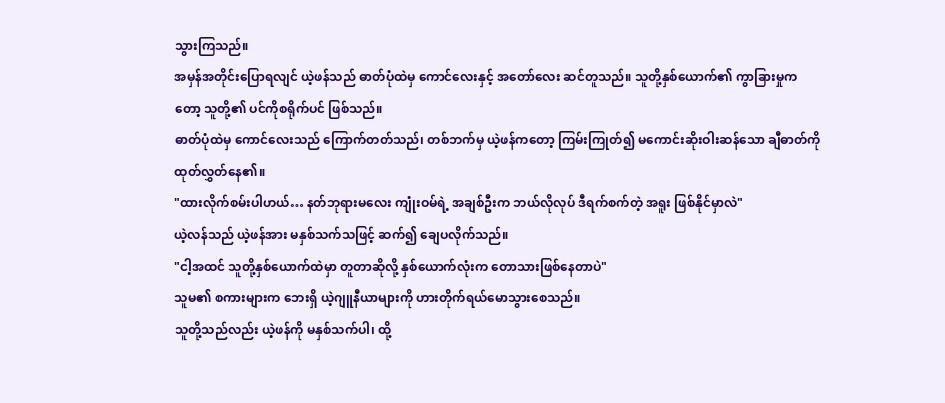သွားကြသည်။
အမှန်အတိုင်းပြောရလျင် ယဲ့ဖန်သည် ဓာတ်ပုံထဲမှ ကောင်လေးနှင့် အတော်လေး ဆင်တူသည်။ သူတို့နှစ်ယောက်၏ ကွာခြားမှုကတော့ သူတို့၏ ပင်ကိုစရိုက်ပင် ဖြစ်သည်။
ဓာတ်ပုံထဲမှ ကောင်လေးသည် ကြောက်တတ်သည်၊ တစ်ဘက်မှ ယဲ့ဖန်ကတော့ ကြမ်းကြုတ်၍ မကောင်းဆိုးဝါးဆန်သော ချီဓာတ်ကို ထုတ်လွှတ်နေ၏။
"ထားလိုက်စမ်းပါဟယ်… နတ်ဘုရားမလေး ကျုံးဝမ်ရဲ့ အချစ်ဦးက ဘယ်လိုလုပ် ဒီရက်စက်တဲ့ အရူး ဖြစ်နိုင်မှာလဲ"
ယဲ့လန်သည် ယဲ့ဖန်အား မနှစ်သက်သဖြင့် ဆက်၍ ချေပလိုက်သည်။
"ငါ့အထင် သူတို့နှစ်ယောက်ထဲမှာ တူတာဆိုလို့ နှစ်ယောက်လုံးက တောသားဖြစ်နေတာပဲ"
သူမ၏ စကားများက ဘေးရှိ ယဲ့ဂျူနီယာများကို ဟားတိုက်ရယ်မောသွားစေသည်။
သူတို့သည်လည်း ယဲ့ဖန်ကို မနှစ်သက်ပါ၊ ထို့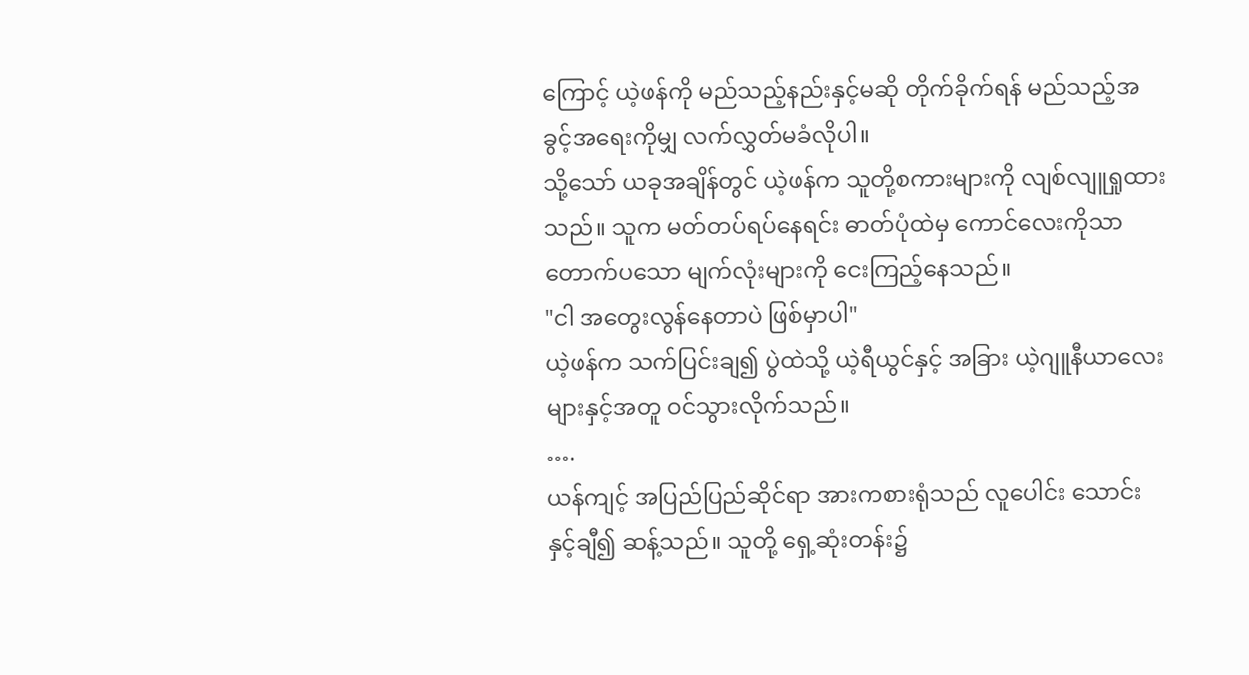ကြောင့် ယဲ့ဖန်ကို မည်သည့်နည်းနှင့်မဆို တိုက်ခိုက်ရန် မည်သည့်အခွင့်အရေးကိုမျှ လက်လွှတ်မခံလိုပါ။
သို့သော် ယခုအချိန်တွင် ယဲ့ဖန်က သူတို့စကားများကို လျစ်လျူရှုထားသည်။ သူက မတ်တပ်ရပ်နေရင်း ဓာတ်ပုံထဲမှ ကောင်လေးကိုသာ တောက်ပသော မျက်လုံးများကို ငေးကြည့်နေသည်။
"ငါ အတွေးလွန်နေတာပဲ ဖြစ်မှာပါ"
ယဲ့ဖန်က သက်ပြင်းချ၍ ပွဲထဲသို့ ယဲ့ရီယွင်နှင့် အခြား ယဲ့ဂျူနီယာလေးများနှင့်အတူ ဝင်သွားလိုက်သည်။
….
ယန်ကျင့် အပြည်ပြည်ဆိုင်ရာ အားကစားရုံသည် လူပေါင်း သောင်းနှင့်ချီ၍ ဆန့်သည်။ သူတို့ ရှေ့ဆုံးတန်း၌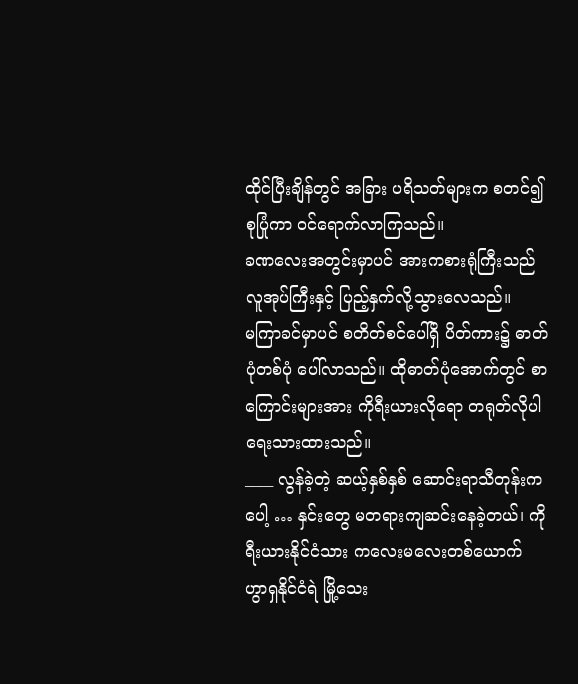ထိုင်ပြီးချိန်တွင် အခြား ပရိသတ်များက စတင်၍ စုပြုံကာ ဝင်ရောက်လာကြသည်။
ခဏလေးအတွင်းမှာပင် အားကစားရုံကြီးသည် လူအုပ်ကြီးနှင့် ပြည့်နှက်လို့သွားလေသည်။
မကြာခင်မှာပင် စတိတ်စင်ပေါ်ရှိ ပိတ်ကား၌ ဓာတ်ပုံတစ်ပုံ ပေါ်လာသည်။ ထိုဓာတ်ပုံအောက်တွင် စာကြောင်းများအား ကိုရီးယားလိုရော တရုတ်လိုပါ ရေးသားထားသည်။
____ လွန်ခဲ့တဲ့ ဆယ့်နှစ်နှစ် ဆောင်းရာသီတုန်းကပေါ့ … နှင်းတွေ မတရားကျဆင်းနေခဲ့တယ်၊ ကိုရီးယားနိုင်ငံသား ကလေးမလေးတစ်ယောက် ဟွာရှနိုင်ငံရဲ မြို့သေး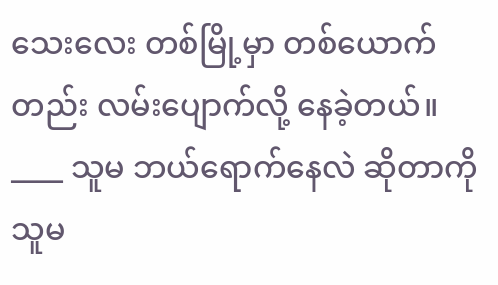သေးလေး တစ်မြို့မှာ တစ်ယောက်တည်း လမ်းပျောက်လို့ နေခဲ့တယ်။
____ သူမ ဘယ်ရောက်နေလဲ ဆိုတာကို သူမ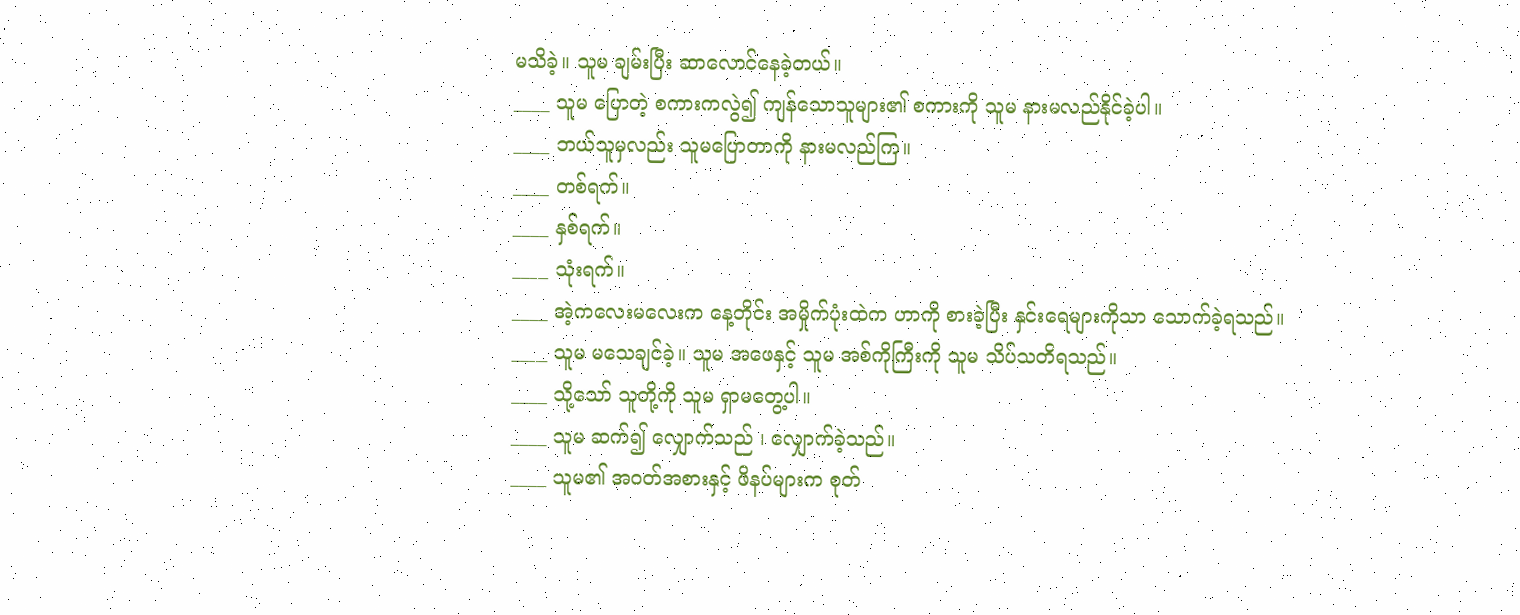မသိခဲ့။ သူမ ချမ်းပြီး ဆာလောင်နေခဲ့တယ်။
____ သူမ ပြောတဲ့ စကားကလွဲ၍ ကျန်သောသူများ၏ စကားကို သူမ နားမလည်နိုင်ခဲ့ပါ။
____ ဘယ်သူမှလည်း သူမပြောတာကို နားမလည်ကြ။
____ တစ်ရက်။
____ နှစ်ရက်။
____ သုံးရက်။
____ အဲ့ကလေးမလေးက နေ့တိုင်း အမှိုက်ပုံးထဲက ဟာကို စားခဲ့ပြီး နှင်းရေများကိုသာ သောက်ခဲ့ရသည်။
____ သူမ မသေချင်ခဲ့။ သူမ အဖေနှင့် သူမ အစ်ကိုကြီးကို သူမ သိပ်သတိရသည်။
____ သို့သော် သူတို့ကို သူမ ရှာမတွေ့ပါ။
____ သူမ ဆက်၍ လျှောက်သည် ၊ လျှောက်ခဲ့သည်။
____ သူမ၏ အဝတ်အစားနှင့် ဖိနပ်များက စုတ်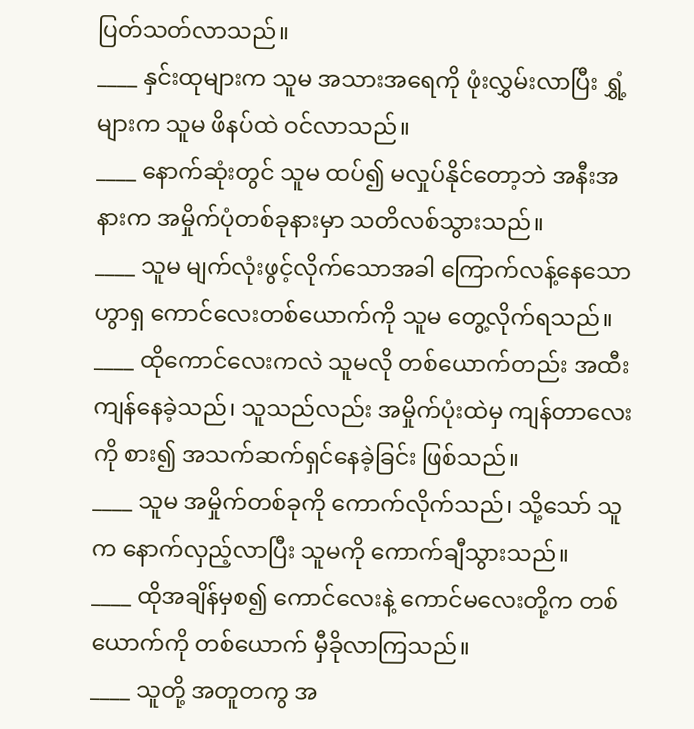ပြတ်သတ်လာသည်။
____ နှင်းထုများက သူမ အသားအရေကို ဖုံးလွှမ်းလာပြီး ရွှံ့များက သူမ ဖိနပ်ထဲ ဝင်လာသည်။
____ နောက်ဆုံးတွင် သူမ ထပ်၍ မလှုပ်နိုင်တော့ဘဲ အနီးအနားက အမှိုက်ပုံတစ်ခုနားမှာ သတိလစ်သွားသည်။
____ သူမ မျက်လုံးဖွင့်လိုက်သောအခါ ကြောက်လန့်နေသော ဟွာရှ ကောင်လေးတစ်ယောက်ကို သူမ တွေ့လိုက်ရသည်။
____ ထိုကောင်လေးကလဲ သူမလို တစ်ယောက်တည်း အထီးကျန်နေခဲ့သည်၊ သူသည်လည်း အမှိုက်ပုံးထဲမှ ကျန်တာလေးကို စား၍ အသက်ဆက်ရှင်နေခဲ့ခြင်း ဖြစ်သည်။
____ သူမ အမှိုက်တစ်ခုကို ကောက်လိုက်သည်၊ သို့သော် သူက နောက်လှည့်လာပြီး သူမကို ကောက်ချီသွားသည်။
____ ထိုအချိန်မှစ၍ ကောင်လေးနဲ့ ကောင်မလေးတို့က တစ်ယောက်ကို တစ်ယောက် မှီခိုလာကြသည်။
____ သူတို့ အတူတကွ အ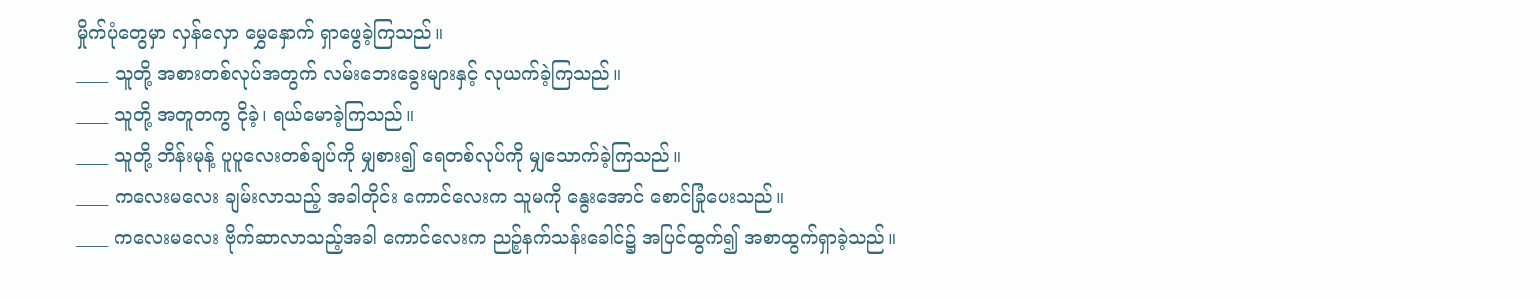မှိုက်ပုံတွေမှာ လှန်လှော မွှေနှောက် ရှာဖွေခဲ့ကြသည်။
____ သူတို့ အစားတစ်လုပ်အတွက် လမ်းဘေးခွေးများနှင့် လုယက်ခဲ့ကြသည်။
____ သူတို့ အတူတကွ ငိုခဲ့၊ ရယ်မောခဲ့ကြသည်။
____ သူတို့ ဘိန်းမုန့် ပူပူလေးတစ်ချပ်ကို မျှစား၍ ရေတစ်လုပ်ကို မျှသောက်ခဲ့ကြသည်။
____ ကလေးမလေး ချမ်းလာသည့် အခါတိုင်း ကောင်လေးက သူမကို နွေးအောင် စောင်ခြုံပေးသည်။
____ ကလေးမလေး ဗိုက်ဆာလာသည့်အခါ ကောင်လေးက ညဉ့်နက်သန်းခေါင်၌ အပြင်ထွက်၍ အစာထွက်ရှာခဲ့သည်။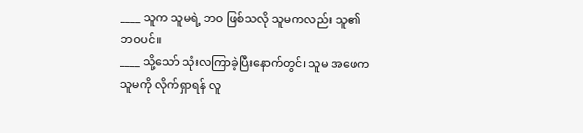____ သူက သူမရဲ့ ဘဝ ဖြစ်သလို သူမကလည်း သူ၏ ဘဝပင်။
____ သို့သော် သုံးလကြာခဲ့ပြီးနောက်တွင်၊ သူမ အဖေက သူမကို လိုက်ရှာရန် လူ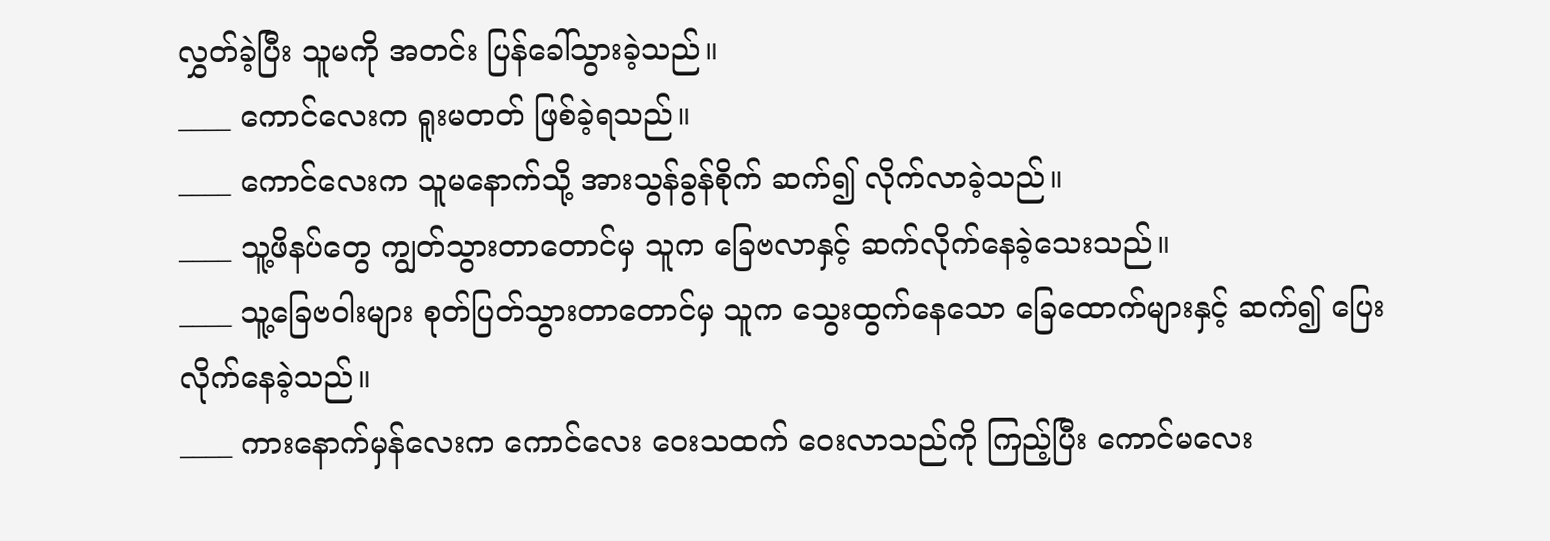လွှတ်ခဲ့ပြီး သူမကို အတင်း ပြန်ခေါ်သွားခဲ့သည်။
____ ကောင်လေးက ရူးမတတ် ဖြစ်ခဲ့ရသည်။
____ ကောင်လေးက သူမနောက်သို့ အားသွန်ခွန်စိုက် ဆက်၍ လိုက်လာခဲ့သည်။
____ သူ့ဖိနပ်တွေ ကျွတ်သွားတာတောင်မှ သူက ခြေဗလာနှင့် ဆက်လိုက်နေခဲ့သေးသည်။
____ သူ့ခြေဗဝါးများ စုတ်ပြတ်သွားတာတောင်မှ သူက သွေးထွက်နေသော ခြေထောက်များနှင့် ဆက်၍ ပြေးလိုက်နေခဲ့သည်။
____ ကားနောက်မှန်လေးက ကောင်လေး ဝေးသထက် ဝေးလာသည်ကို ကြည့်ပြီး ကောင်မလေး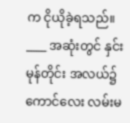က ငိုယိုခဲ့ရသည်။
____ အဆုံးတွင် နှင်းမုန်တိုင်း အလယ်၌ ကောင်လေး လမ်းမ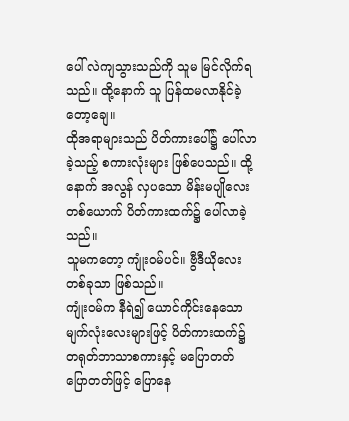ပေါ် လဲကျသွားသည်ကို သူမ မြင်လိုက်ရသည်။ ထို့နောက် သူ ပြန်ထမလာနိုင်ခဲ့တော့ချေ။
ထိုအရာများသည် ပိတ်ကားပေါ်၌ ပေါ်လာခဲ့သည့် စကားလုံးများ ဖြစ်ပေသည်။ ထို့နောက် အလွန် လှပသော မိန်းမပျိုလေးတစ်ယောက် ပိတ်ကားထက်၌ ပေါ်လာခဲ့သည်။
သူမကတော့ ကျုံးဝမ်ပင်။ ဗွီဒီယိုလေး တစ်ခုသာ ဖြစ်သည်။
ကျုံးဝမ်က နီရဲ၍ ယောင်ကိုင်းနေသော မျက်လုံးလေးများဖြင့် ပိတ်ကားထက်၌ တရုတ်ဘာသာစကားနှင့် မပြောတတ် ပြောတတ်ဖြင့် ပြောနေ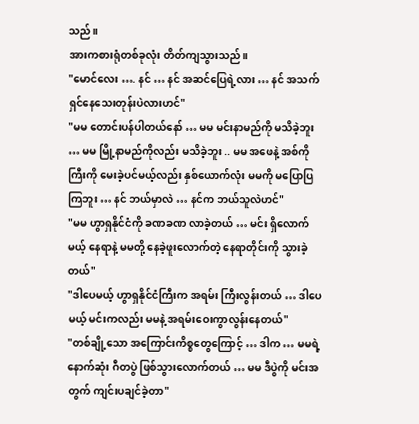သည်။
အားကစားရုံတစ်ခုလုံး တိတ်ကျသွားသည်။
"မောင်လေး …. နင် … နင် အဆင်ပြေရဲ့လား … နင် အသက်ရှင်နေသေးတုန်းပဲလားဟင်"
"မမ တောင်းပန်ပါတယ်နော် … မမ မင်းနာမည်ကို မသိခဲ့ဘူး … မမ မြို့နာမည်ကိုလည်း မသိခဲ့ဘူး .. မမ အဖေနဲ့ အစ်ကိုကြီးကို မေးခဲ့ပင်မယ့်လည်း နှစ်ယောက်လုံး မမကို မပြောပြကြဘူး … နင် ဘယ်မှာလဲ … နင်က ဘယ်သူလဲဟင်"
"မမ ဟွာရှနိုင်ငံကို ခဏခဏ လာခဲ့တယ် … မင်း ရှိလောက်မယ့် နေရာနဲ့ မမတို့ နေခဲ့ဖူးလောက်တဲ့ နေရာတိုင်းကို သွားခဲ့တယ်"
"ဒါပေမယ့် ဟွာရှနိုင်ငံကြီးက အရမ်း ကြီးလွန်းတယ် … ဒါပေမယ့် မင်းကလည်း မမနဲ့ အရမ်းဝေးကွာလွန်းနေတယ်"
"တစ်ချို့သော အကြောင်းကိစ္စတွေကြောင့် … ဒါက … မမရဲ့ နောက်ဆုံး ဂီတပွဲ ဖြစ်သွားလောက်တယ် … မမ ဒီပွဲကို မင်းအတွက် ကျင်းပချင်ခဲ့တာ"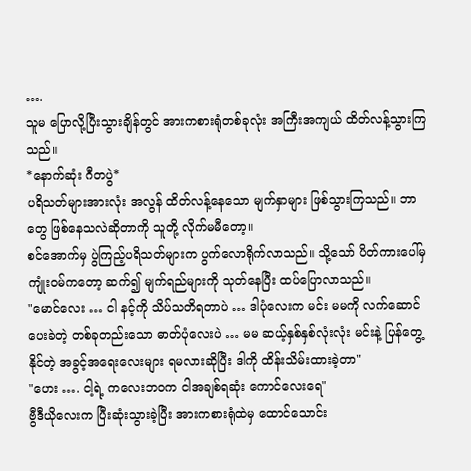….
သူမ ပြောလို့ပြီးသွားချိန်တွင် အားကစားရုံတစ်ခုလုံး အကြီးအကျယ် ထိတ်လန့်သွားကြသည်။
*နောက်ဆုံး ဂီတပွဲ*
ပရိသတ်များအားလုံး အလွန် ထိတ်လန့်နေသော မျက်နှာများ ဖြစ်သွားကြသည်။ ဘာတွေ ဖြစ်နေသလဲဆိုတာကို သူတို့ လိုက်မမီတော့။
စင်အောက်မှ ပွဲကြည့်ပရိသတ်များက ပွက်လောရိုက်လာသည်။ သို့သော် ပိတ်ကားပေါ်မှ ကျုံးဝမ်ကတော့ ဆက်၍ မျက်ရည်များကို သုတ်နေပြီး ထပ်ပြောလာသည်။
"မောင်လေး … ငါ နင့်ကို သိပ်သတိရတာပဲ … ဒါပုံလေးက မင်း မမကို လက်ဆောင်ပေးခဲတဲ့ တစ်ခုတည်းသော ဓာတ်ပုံလေးပဲ … မမ ဆယ့်နှစ်နှစ်လုံးလုံး မင်းနဲ့ ပြန်တွေ့နိုင်တဲ့ အခွင့်အရေးလေးများ ရမလားဆိုပြီး ဒါကို ထိန်းသိမ်းထားခဲ့တာ"
"ဟေး …. ငါ့ရဲ့ ကလေးဘဝက ငါအချစ်ရဆုံး ကောင်လေးရေ"
ဗွီဒီယိုလေးက ပြီးဆုံးသွားခဲ့ပြီး အားကစားရုံထဲမှ ထောင်သောင်း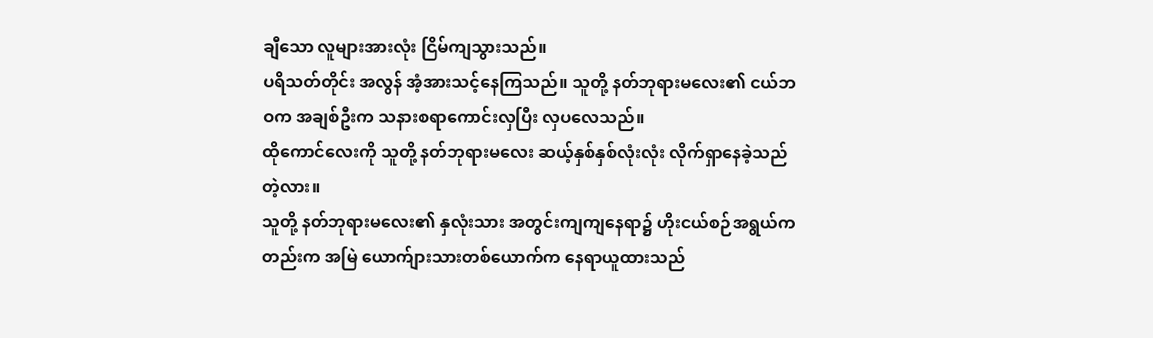ချီသော လူများအားလုံး ငြိမ်ကျသွားသည်။
ပရိသတ်တိုင်း အလွန် အံ့အားသင့်နေကြသည်။ သူတို့ နတ်ဘုရားမလေး၏ ငယ်ဘဝက အချစ်ဦးက သနားစရာကောင်းလှပြီး လှပလေသည်။
ထိုကောင်လေးကို သူတို့ နတ်ဘုရားမလေး ဆယ့်နှစ်နှစ်လုံးလုံး လိုက်ရှာနေခဲ့သည်တဲ့လား။
သူတို့ နတ်ဘုရားမလေး၏ နှလုံးသား အတွင်းကျကျနေရာ၌ ဟိုးငယ်စဉ်အရွယ်ကတည်းက အမြဲ ယောက်ျားသားတစ်ယောက်က နေရာယူထားသည်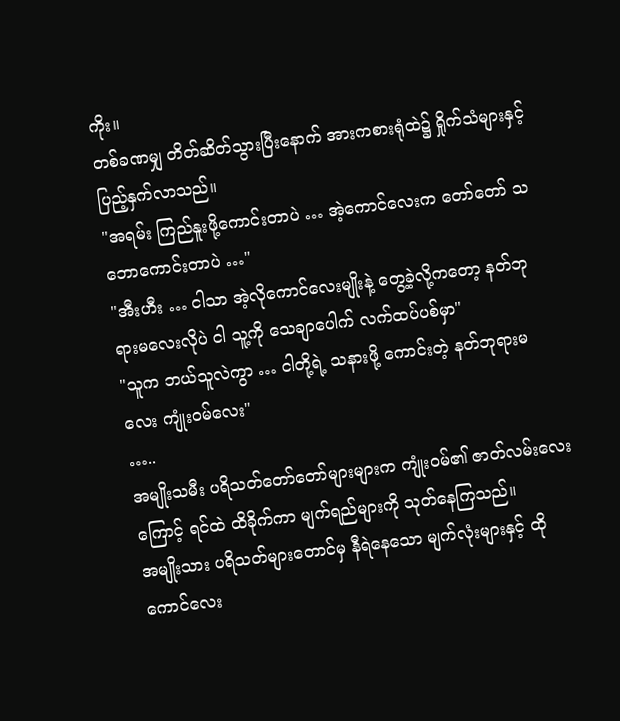ကိုး။
တစ်ခဏမျှ တိတ်ဆိတ်သွားပြီးနောက် အားကစားရုံထဲ၌ ရှိုက်သံများနှင့် ပြည့်နှက်လာသည်။
"အရမ်း ကြည်နူးဖို့ကောင်းတာပဲ … အဲ့ကောင်လေးက တော်တော် သဘောကောင်းတာပဲ …"
"အီးဟီး … ငါသာ အဲ့လိုကောင်လေးမျိုးနဲ့ တွေ့ခဲ့လို့ကတော့ နတ်ဘုရားမလေးလိုပဲ ငါ သူ့ကို သေချာပေါက် လက်ထပ်ပစ်မှာ"
"သူက ဘယ်သူလဲကွာ … ငါတို့ရဲ့ သနားဖို့ ကောင်းတဲ့ နတ်ဘုရားမလေး ကျုံးဝမ်လေး"
…..
အမျိုးသမီး ပရိသတ်တော်တော်များများက ကျုံးဝမ်၏ ဇာတ်လမ်းလေးကြောင့် ရင်ထဲ ထိခိုက်ကာ မျက်ရည်များကို သုတ်နေကြသည်။
အမျိုးသား ပရိသတ်များတောင်မှ နီရဲနေသော မျက်လုံးများနှင့် ထိုကောင်လေး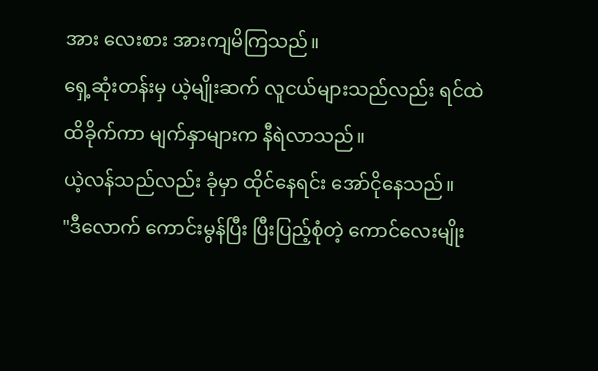အား လေးစား အားကျမိကြသည်။
ရှေ့ဆုံးတန်းမှ ယဲ့မျိုးဆက် လူငယ်များသည်လည်း ရင်ထဲ ထိခိုက်ကာ မျက်နှာများက နီရဲလာသည်။
ယဲ့လန်သည်လည်း ခုံမှာ ထိုင်နေရင်း အော်ငိုနေသည်။
"ဒီလောက် ကောင်းမွန်ပြီး ပြီးပြည့်စုံတဲ့ ကောင်လေးမျိုး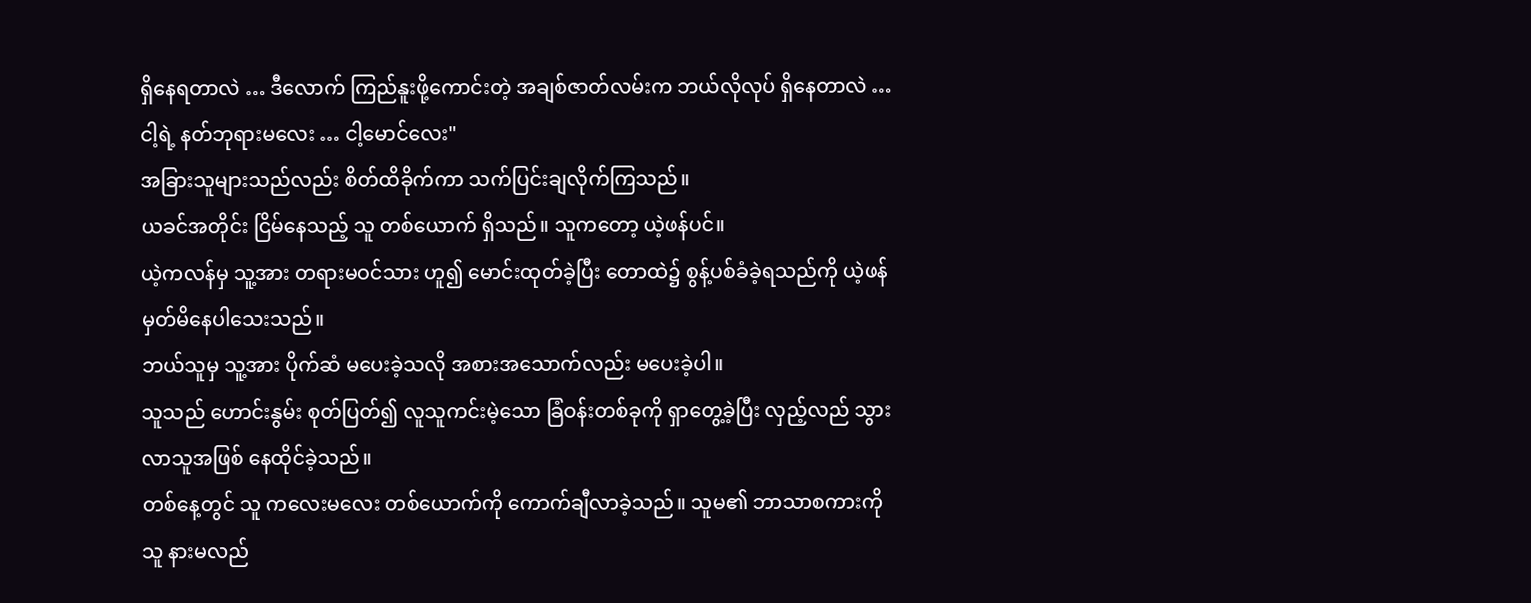ရှိနေရတာလဲ … ဒီလောက် ကြည်နူးဖို့ကောင်းတဲ့ အချစ်ဇာတ်လမ်းက ဘယ်လိုလုပ် ရှိနေတာလဲ … ငါ့ရဲ့ နတ်ဘုရားမ‌လေး … ငါ့မောင်လေး"
အခြားသူများသည်လည်း စိတ်ထိခိုက်ကာ သက်ပြင်းချလိုက်ကြသည်။
ယခင်အတိုင်း ငြိမ်နေသည့် သူ တစ်ယောက် ရှိသည်။ သူကတော့ ယဲ့ဖန်ပင်။
ယဲ့ကလန်မှ သူ့အား တရားမဝင်သား ဟူ၍ မောင်းထုတ်ခဲ့ပြီး တောထဲ၌ စွန့်ပစ်ခံခဲ့ရသည်ကို ယဲ့ဖန် မှတ်မိနေပါသေးသည်။
ဘယ်သူမှ သူ့အား ပိုက်ဆံ မပေးခဲ့သလို အစားအသောက်လည်း မပေးခဲ့ပါ။
သူသည် ဟောင်းနွမ်း စုတ်ပြတ်၍ လူသူကင်းမဲ့သော ခြံဝန်းတစ်ခုကို ရှာတွေ့ခဲ့ပြီး လှည့်လည် သွားလာသူအဖြစ် နေထိုင်ခဲ့သည်။
တစ်နေ့တွင် သူ ကလေးမလေး တစ်ယောက်ကို ကောက်ချီလာခဲ့သည်။ သူမ၏ ဘာသာစကားကို သူ နားမလည်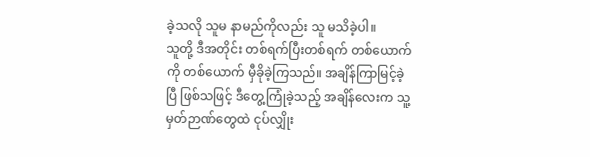ခဲ့သလို သူမ နာမည်ကိုလည်း သူ မသိခဲ့ပါ။
သူတို့ ဒီအတိုင်း တစ်ရက်ပြီးတစ်ရက် တစ်ယောက်ကို တစ်ယောက် မှီခိုခဲ့ကြသည်။ အချိန်ကြာမြင့်ခဲ့ပြီ ဖြစ်သဖြင့် ဒီတွေ့ကြုံခဲ့သည့် အချိန်လေးက သူ့မှတ်ဉာဏ်တွေထဲ ငုပ်လျှိုး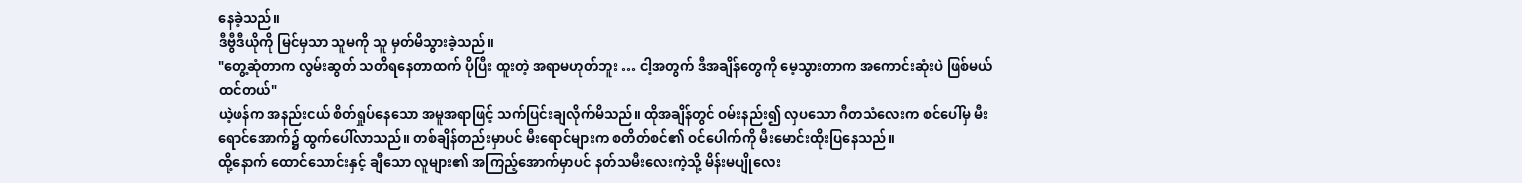နေခဲ့သည်။
ဒီဗွီဒီယိုကို မြင်မှသာ သူမကို သူ မှတ်မိသွားခဲ့သည်။
"တွေ့ဆုံတာက လွမ်းဆွတ် သတိရနေတာထက် ပိုပြီး ထူးတဲ့ အရာမဟုတ်ဘူး … ငါ့အတွက် ဒီအချိန်တွေကို မေ့သွားတာက အကောင်းဆုံးပဲ ဖြစ်မယ်ထင်တယ်"
ယဲ့ဖန်က အနည်းငယ် စိတ်ရှုပ်နေသော အမူအရာဖြင့် သက်ပြင်းချလိုက်မိသည်။ ထိုအချိန်တွင် ဝမ်းနည်း၍ လှပသော ဂီတသံလေးက စင်ပေါ်မှ မီးရောင်အောက်၌ ထွက်ပေါ်လာသည်။ တစ်ချိန်တည်းမှာပင် မီးရောင်များက စတိတ်စင်၏ ဝင်ပေါက်ကို မီးမောင်းထိုးပြနေသည်။
ထို့နောက် ထောင်သောင်းနှင့် ချီသော လူများ၏ အကြည့်အောက်မှာပင် နတ်သမီးလေးကဲ့သို့ မိန်းမပျိုလေး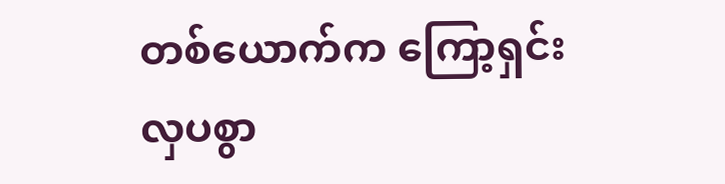တစ်ယောက်က ကြော့ရှင်းလှပစွာ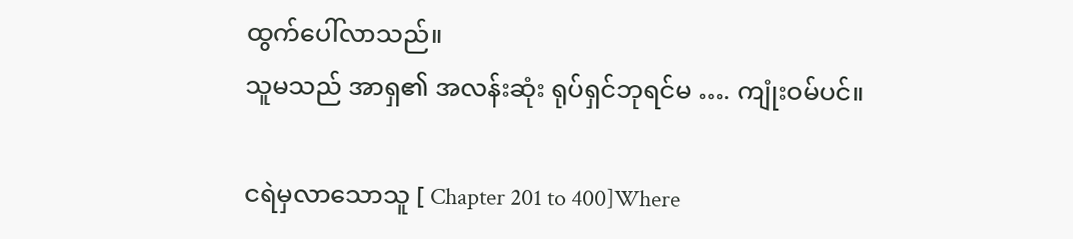ထွက်ပေါ်လာသည်။
သူမသည် အာရှ၏ အလန်းဆုံး ရုပ်ရှင်ဘုရင်မ …. ကျုံးဝမ်ပင်။

ငရဲမှလာသောသူ [ Chapter 201 to 400]Where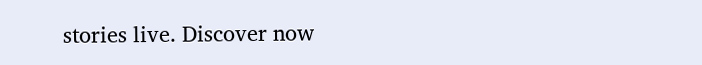stories live. Discover now